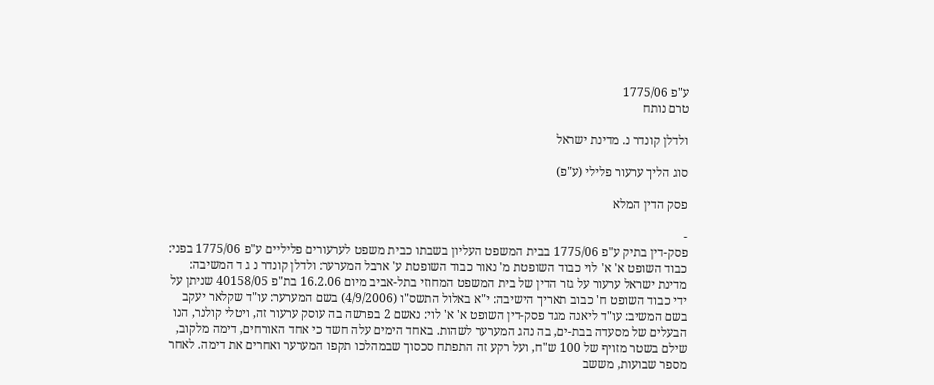ע"פ 1775/06
טרם נותח

ולדלן קונדר נ. מדינת ישראל

סוג הליך ערעור פלילי (ע"פ)

פסק הדין המלא

-
פסק-דין בתיק ע"פ 1775/06 בבית המשפט העליון בשבתו כבית משפט לערעורים פליליים ע"פ 1775/06 בפני: כבוד השופט א' א' לוי כבוד השופטת מ' נאור כבוד השופטת ע' ארבל המערער: ולדלן קונדר נ ג ד המשיבה: מדינת ישראל ערעור על גזר הדין של בית המשפט המחוזי בתל-אביב מיום 16.2.06 בת"פ 40158/05 שניתן על ידי כבוד השופט ח' כבוב תאריך הישיבה: י"א באלול התשס"ו (4/9/2006) בשם המערער: עו"ד שקלאר יעקב בשם המשיב: עו"ד ליאנה מגד פסק-דין השופט א' א' לוי: נאשם 2 בפרשה בה עוסק ערעור זה, ויטלי קולנר, הנו הבעלים של מסעדה בבת-ים, בה נהג המערער לשהות. באחד הימים עלה חשד כי אחד האורחים, דימה מלקוב, שילם בשטר מזויף של 100 ש"ח, ועל רקע זה התפתח סכסוך שבמהלכו תקפו המערער ואחרים את דימה. לאחר מספר שבועות, מששב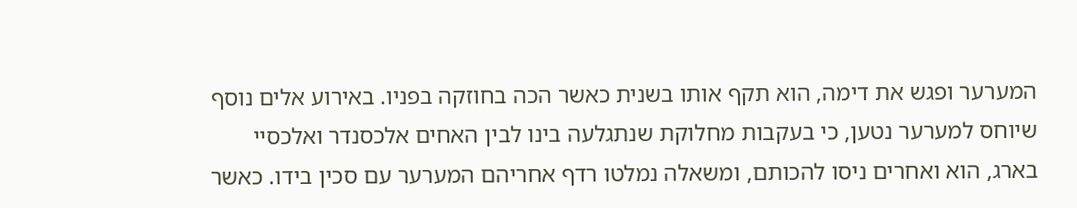המערער ופגש את דימה, הוא תקף אותו בשנית כאשר הכה בחוזקה בפניו. באירוע אלים נוסף שיוחס למערער נטען, כי בעקבות מחלוקת שנתגלעה בינו לבין האחים אלכסנדר ואלכסיי בארג, הוא ואחרים ניסו להכותם, ומשאלה נמלטו רדף אחריהם המערער עם סכין בידו. כאשר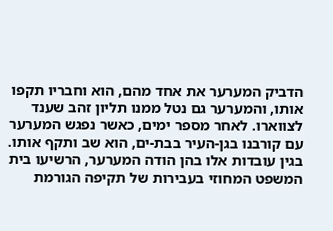הדביק המערער את אחד מהם, הוא וחבריו תקפו אותו, והמערער גם נטל ממנו תליון זהב שענד לצווארו. לאחר מספר ימים, כאשר נפגש המערער עם קורבנו בגן-העיר בבת-ים, הוא שב ותקף אותו. בגין עובדות אלו בהן הודה המערער, הרשיעו בית המשפט המחוזי בעבירות של תקיפה הגורמת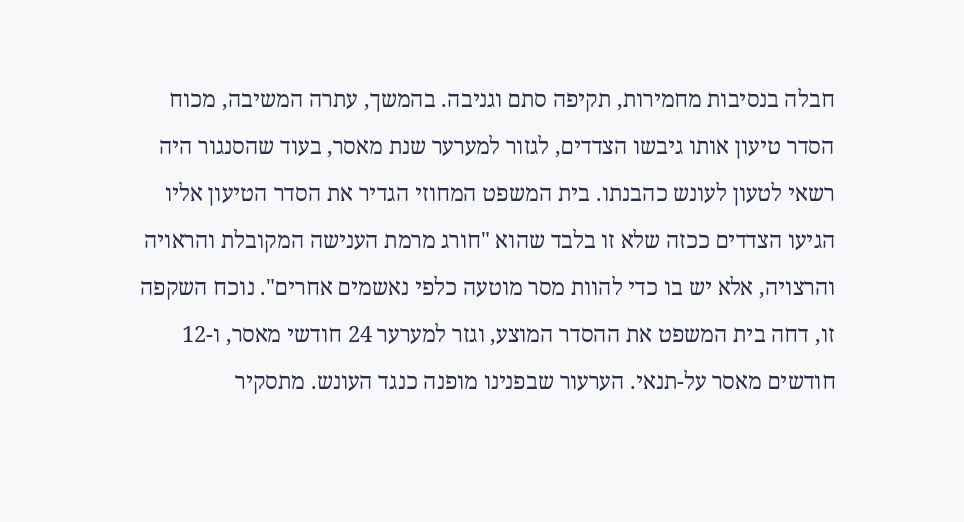חבלה בנסיבות מחמירות, תקיפה סתם וגניבה. בהמשך, עתרה המשיבה, מכוח הסדר טיעון אותו גיבשו הצדדים, לגזור למערער שנת מאסר, בעוד שהסנגור היה רשאי לטעון לעונש כהבנתו. בית המשפט המחוזי הגדיר את הסדר הטיעון אליו הגיעו הצדדים ככזה שלא זו בלבד שהוא "חורג מרמת הענישה המקובלת והראויה והרצויה, אלא יש בו כדי להוות מסר מוטעה כלפי נאשמים אחרים". נוכח השקפה זו, דחה בית המשפט את ההסדר המוצע, וגזר למערער 24 חודשי מאסר, ו-12 חודשים מאסר על-תנאי. הערעור שבפנינו מופנה כנגד העונש. מתסקיר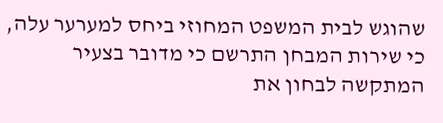שהוגש לבית המשפט המחוזי ביחס למערער עלה, כי שירות המבחן התרשם כי מדובר בצעיר המתקשה לבחון את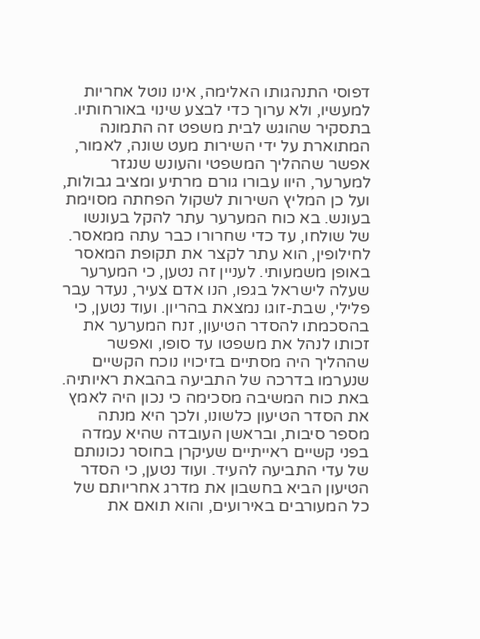דפוסי התנהגותו האלימה, אינו נוטל אחריות למעשיו, ולא ערוך כדי לבצע שינוי באורחותיו. בתסקיר שהוגש לבית משפט זה התמונה המתוארת על ידי השירות מעט שונה, לאמור, אפשר שההליך המשפטי והעונש שנגזר למערער, היוו עבורו גורם מרתיע ומציב גבולות, ועל כן המליץ השירות לשקול הפחתה מסוימת בעונש. בא כוח המערער עתר להקל בעונשו של שולחו, עד כדי שחרורו כבר עתה ממאסר. לחילופין, הוא עתר לקצר את תקופת המאסר באופן משמעותי. לעניין זה נטען, כי המערער שעלה לישראל בגפו, הנו אדם צעיר, נעדר עבר פלילי, שבת-זוגו נמצאת בהריון. ועוד נטען, כי בהסכמתו להסדר הטיעון, זנח המערער את זכותו לנהל את משפטו עד סופו, ואפשר שההליך היה מסתיים בזיכויו נוכח הקשיים שנערמו בדרכה של התביעה בהבאת ראיותיה. באת כוח המשיבה מסכימה כי נכון היה לאמץ את הסדר הטיעון כלשונו, ולכך היא מנתה מספר סיבות, ובראשן העובדה שהיא עמדה בפני קשיים ראייתיים שעיקרן בחוסר נכונותם של עדי התביעה להעיד. ועוד נטען, כי הסדר הטיעון הביא בחשבון את מדרג אחריותם של כל המעורבים באירועים, והוא תואם את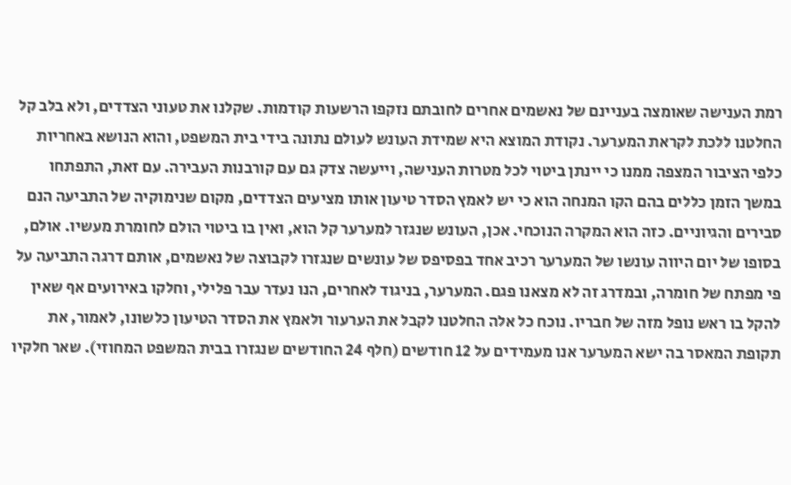רמת הענישה שאומצה בעניינם של נאשמים אחרים לחובתם נזקפו הרשעות קודמות. שקלנו את טעוני הצדדים, ולא בלב קל החלטנו ללכת לקראת המערער. נקודת המוצא היא שמידת העונש לעולם נתונה בידי בית המשפט, והוא הנושא באחריות כלפי הציבור המצפה ממנו כי יינתן ביטוי לכל מטרות הענישה, וייעשה צדק גם עם קורבנות העבירה. עם זאת, התפתחו במשך הזמן כללים בהם הקו המנחה הוא כי יש לאמץ הסדר טיעון אותו מציעים הצדדים, מקום שנימוקיה של התביעה הנם סבירים והגיוניים. כזה הוא המקרה הנוכחי. אכן, העונש שנגזר למערער קל הוא, ואין בו ביטוי הולם לחומרת מעשיו. אולם, בסופו של יום היווה עונשו של המערער רכיב אחד בפסיפס של עונשים שנגזרו לקבוצה של נאשמים, אותם דרגה התביעה על פי מפתח של חומרה, ובמדרג זה לא מצאנו פגם. המערער, בניגוד לאחרים, הנו נעדר עבר פלילי, וחלקו באירועים אף שאין להקל בו ראש נופל מזה של חבריו. נוכח כל אלה החלטנו לקבל את הערעור ולאמץ את הסדר הטיעון כלשונו, לאמור, את תקופת המאסר בה ישא המערער אנו מעמידים על 12 חודשים (חלף 24 החודשים שנגזרו בבית המשפט המחוזי). שאר חלקיו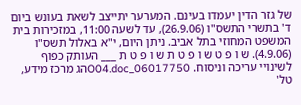של גזר הדין יעמדו בעינם. המערער יתייצב לשאת בעונש ביום ד' בתשרי התשס"ו (26.9.06), עד לשעה 11:00, במזכירות בית המשפט המחוזי בתל אביב. ניתן היום, י"א באלול תשס"ו (4.9.06). ש ו פ ט ש ו פ ט ת ש ו פ ט ת ___ העותק כפוף לשינויי עריכה וניסוח. 06017750_O04.docהג מרכז מידע, טל'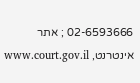02-6593666 ; אתר אינטרנט, www.court.gov.il